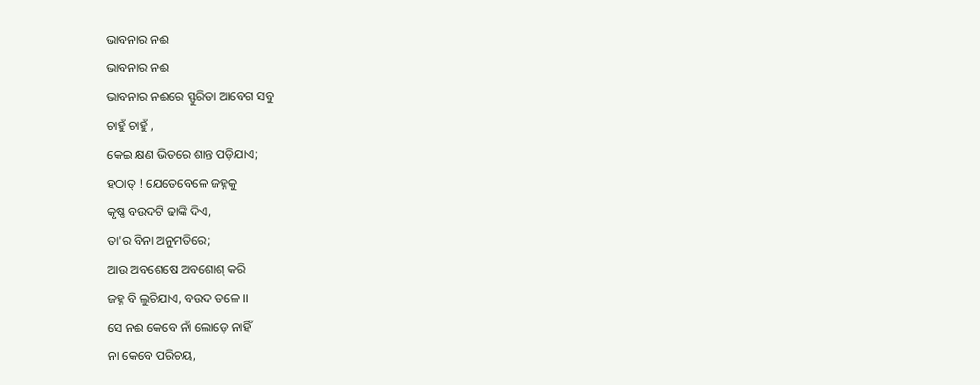ଭାବନାର ନଈ
ଭାବନାର ନଈ
ଭାବନାର ନଈରେ ସ୍ଫୁରିତା ଆବେଗ ସବୁ
ଚାହୁଁ ଚାହୁଁ ,
କେଇ କ୍ଷଣ ଭିତରେ ଶାନ୍ତ ପଡ଼ିଯାଏ;
ହଠାତ୍ ! ଯେତେବେଳେ ଜହ୍ନକୁ
କୃଷ୍ଣ ବଉଦଟି ଢାଙ୍କି ଦିଏ,
ତା'ର ବିନା ଅନୁମତିରେ;
ଆଉ ଅବଶେଷେ ଅବଶୋଶ୍ କରି
ଜହ୍ନ ବି ଲୁଚିଯାଏ, ବଉଦ ତଳେ ।।
ସେ ନଈ କେବେ ନାଁ ଲୋଡ଼େ ନାହିଁ
ନା କେବେ ପରିଚୟ,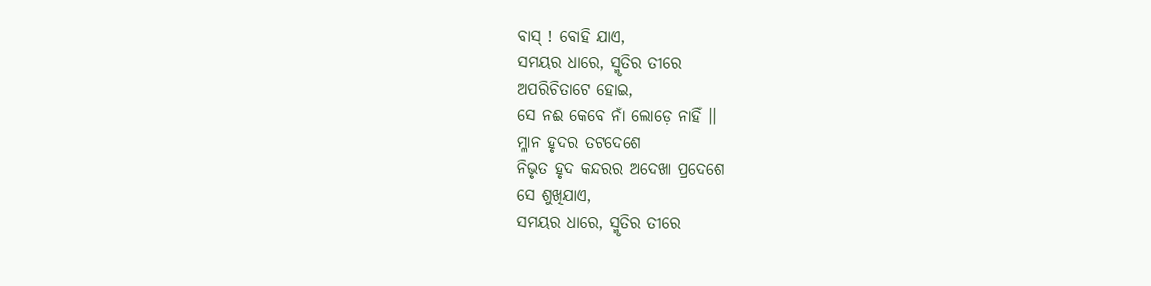ବାସ୍ ! ବୋହି ଯାଏ,
ସମୟର ଧାରେ, ସ୍ମୃତିର ତୀରେ
ଅପରିଚିତାଟେ ହୋଇ,
ସେ ନଈ କେବେ ନାଁ ଲୋଡ଼େ ନାହିଁ ।।
ମ୍ଳାନ ହୃଦର ତଟଦେଶେ
ନିଭୃତ ହୃଦ କନ୍ଦରର ଅଦେଖା ପ୍ରଦେଶେ
ସେ ଶୁଖିଯାଏ,
ସମୟର ଧାରେ, ସ୍ମୃତିର ତୀରେ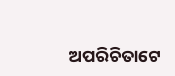ଅପରିଚିତାଟେ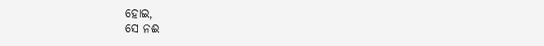ହୋଇ,
ସେ ନଈ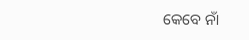କେବେ ନାଁ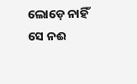ଲୋଡ଼େ ନାହିଁ
ସେ ନଈ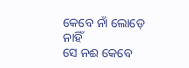କେବେ ନାଁ ଲୋଡ଼େ ନାହିଁ
ସେ ନଈ କେବେ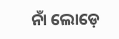ନାଁ ଲୋଡ଼େ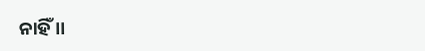ନାହିଁ ।।